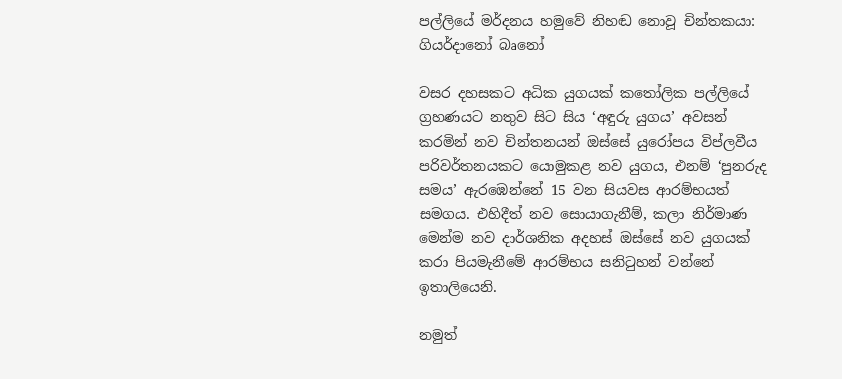පල්ලියේ මර්දනය හමුවේ නිහඬ නොවූ චින්තකයා: ගියර්දානෝ බෘනෝ

වසර දහසකට අධික යුගයක් කතෝලික පල්ලියේ ග්‍රහණයට නතුව සිට සිය ‘අඳුරු යුගය’ අවසන් කරමින් නව චින්තනයන් ඔස්සේ යුරෝපය විප්ලවීය පරිවර්තනයකට යොමුකළ නව යුගය, එනම් ‘පුනරුද සමය’ ඇරඹෙන්නේ 15 වන සියවස ආරම්භයත් සමගය. එහිදීත් නව සොයාගැනීම්, කලා නිර්මාණ මෙන්ම නව දාර්ශනික අදහස් ඔස්සේ නව යුගයක් කරා පියමැනීමේ ආරම්භය සනිටුහන් වන්නේ ඉතාලියෙනි.

නමුත්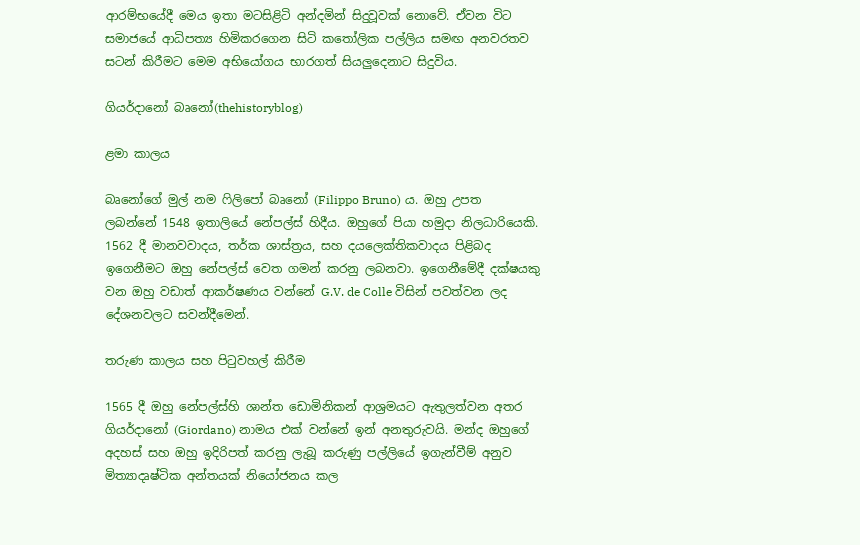ආරම්භයේදී මෙය ඉතා මටසිළිටි අන්දමින් සිදුවූවක් නොවේ. ඒවන විට සමාජයේ ආධිපත්‍ය හිමිකරගෙන සිටි කතෝලික පල්ලිය සමඟ අනවරතව සටන් කිරීමට මෙම අභියෝගය භාරගත් සියලුදෙනාට සිදුවිය.

ගියර්දානෝ බෘනෝ(thehistoryblog)

ළමා කාලය

බෘනෝගේ මුල් නම ෆිලිපෝ බෘනෝ (Filippo Bruno) ය. ඔහු උපත ලබන්නේ 1548 ඉතාලියේ නේපල්ස් හිදීය. ඔහුගේ පියා හමුදා නිලධාරියෙකි. 1562 දී මානවවාදය, තර්ක ශාස්ත්‍රය, සහ දයලෙක්තිකවාදය පිළිබද ඉගෙනීමට ඔහු නේපල්ස් වෙත ගමන් කරනු ලබනවා. ඉගෙනීමේදී දක්ෂයකු වන ඔහු වඩාත් ආකර්ෂණය වන්නේ G.V. de Colle විසින් පවත්වන ලද දේශනවලට සවන්දීමෙන්.

තරුණ කාලය සහ පිටුවහල් කිරීම

1565 දී ඔහු නේපල්ස්හි ශාන්ත ඩොමිනිකන් ආශ්‍රමයට ඇතුලත්වන අතර ගියර්දානෝ (Giordano) නාමය එක් වන්නේ ඉන් අනතුරුවයි. මන්ද ඔහුගේ අදහස් සහ ඔහු ඉදිරිපත් කරනු ලැබූ කරුණු පල්ලියේ ඉගැන්වීම් අනුව  මිත්‍යාදෘෂ්ටික අන්තයක් නියෝජනය කල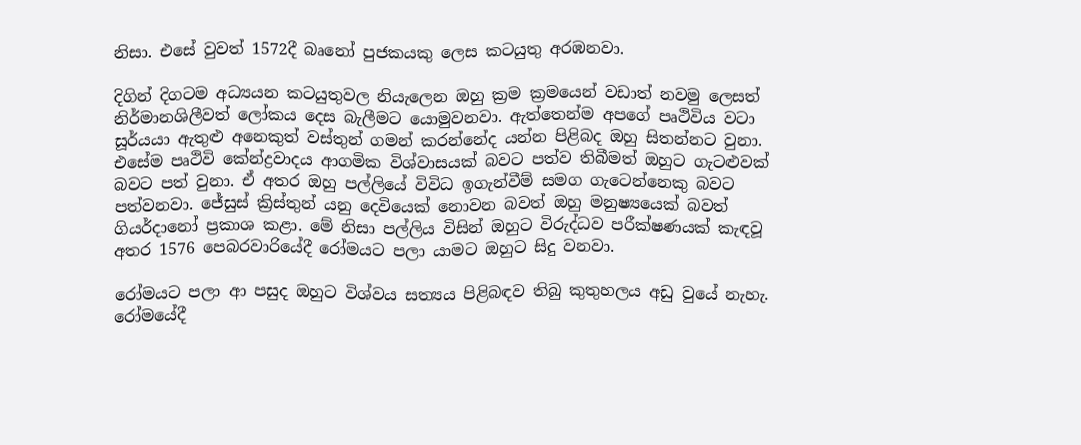නිසා. එසේ වුවත් 1572දී බෘනෝ පුජකයකු ලෙස කටයුතු අරඹනවා.

දිගින් දිගටම අධ්‍යයන කටයුතුවල නියැලෙන ඔහු ක්‍රම ක්‍රමයෙන් වඩාත් නවමු ලෙසත් නිර්මානශිලීවත් ලෝකය දෙස බැලීමට යොමුවනවා. ඇත්තෙන්ම අපගේ පෘථිවිය වටා සූර්යයා ඇතුළු අනෙකුත් වස්තුන් ගමන් කරන්නේද යන්න පිළිබද ඔහු සිතන්නට වුනා. එසේම පෘථිවි කේන්ද්‍රවාදය ආගමික විශ්වාසයක් බවට පත්ව තිබීමත් ඔහුට ගැටළුවක් බවට පත් වුනා. ඒ අතර ඔහු පල්ලියේ විවිධ ඉගැන්වීම් සමග ගැටෙන්නෙකු බවට පත්වනවා. ජේසුස් ක්‍රිස්තුන් යනු දෙවියෙක් නොවන බවත් ඔහු මනුෂ්‍යයෙක් බවත් ගියර්දානෝ ප්‍රකාශ කළා. මේ නිසා පල්ලිය විසින් ඔහුට විරුද්ධව පරීක්ෂණයක් කැඳවූ අතර 1576 පෙබරවාරියේදී රෝමයට පලා යාමට ඔහුට සිදු වනවා.

රෝමයට පලා ආ පසුද ඔහුට විශ්වය සත්‍යය පිළිබඳව තිබු කුතුහලය අඩු වුයේ නැහැ. රෝමයේදී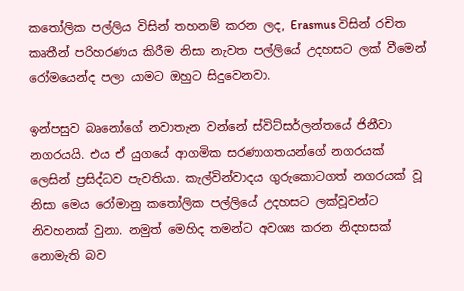කතෝලික පල්ලිය විසින් තහනම් කරන ලද, Erasmus විසින් රචිත කෘතීන් පරිහරණය කිරීම නිසා නැවත පල්ලියේ උදහසට ලක් වීමෙන් රෝමයෙන්ද පලා යාමට ඔහුට සිදුවෙනවා.

ඉන්පසුව බෘනෝගේ නවාතැන වන්නේ ස්විට්සර්ලන්තයේ ජිනීවා නගරයයි. එය ඒ යුගයේ ආගමික සරණාගතයන්ගේ නගරයක් ලෙසින් ප්‍රසිද්ධව පැවතියා. කැල්වින්වාදය ගුරුකොටගත් නගරයක් වූ නිසා මෙය රෝමානු කතෝලික පල්ලියේ උදහසට ලක්වූවන්ට නිවහනක් වුනා. නමුත් මෙහිද තමන්ට අවශ්‍ය කරන නිදහසක් නොමැති බව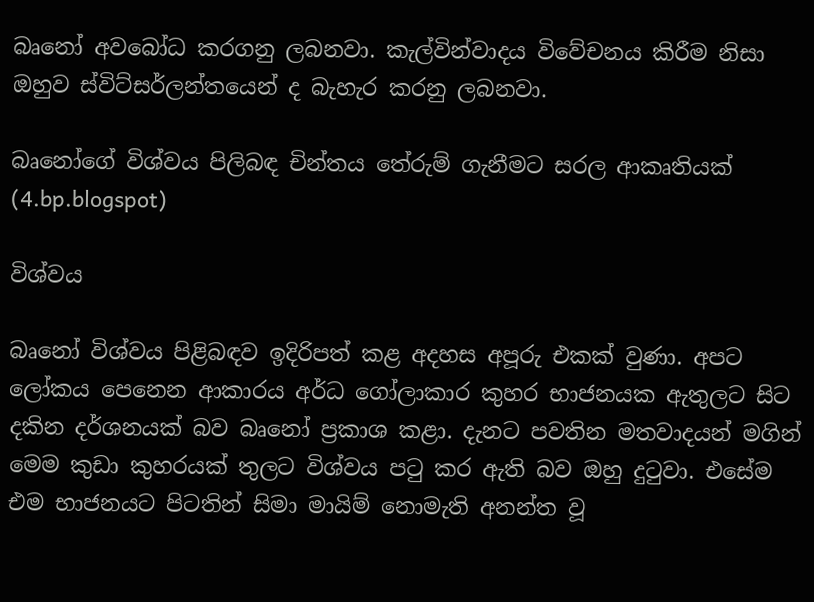බෘනෝ අවබෝධ කරගනු ලබනවා. කැල්වින්වාදය විවේචනය කිරීම නිසා ඔහුව ස්විට්සර්ලන්තයෙන් ද බැහැර කරනු ලබනවා.

බෘනෝගේ විශ්වය පිලිබඳ චින්තය තේරුම් ගැනීමට සරල ආකෘතියක් (4.bp.blogspot)

විශ්වය

බෘනෝ විශ්වය පිළිබඳව ඉදිරිපත් කළ අදහස අපූරු එකක් වුණා. අපට ලෝකය පෙනෙන ආකාරය අර්ධ ගෝලාකාර කුහර භාජනයක ඇතුලට සිට දකින දර්ශනයක් බව බෘනෝ ප්‍රකාශ කළා. දැනට පවතින මතවාදයන් මගින් මෙම කුඩා කුහරයක් තුලට විශ්වය පටු කර ඇති බව ඔහු දුටුවා. එසේම එම භාජනයට පිටතින් සිමා මායිම් නොමැති අනන්ත වූ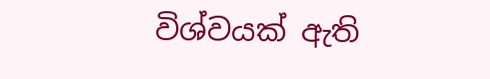විශ්වයක් ඇති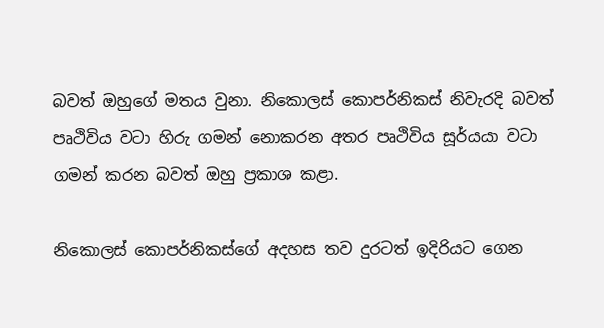බවත් ඔහුගේ මතය වුනා. නිකොලස් කොපර්නිකස් නිවැරදි බවත් පෘථිවිය වටා හිරු ගමන් නොකරන අතර පෘථිවිය සූර්යයා වටා ගමන් කරන බවත් ඔහු ප්‍රකාශ කළා.

නිකොලස් කොපර්නිකස්ගේ අදහස තව දුරටත් ඉදිරියට ගෙන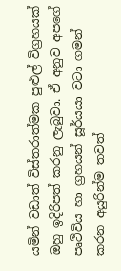යමින් වඩාත් විස්තරාත්මක පුළුල් විග්‍රහයක් ඔහු ඉදිරිපත් කරනු ලැබුවා. ඒ අනුව අපගේ පෘථිවිය හා ග්‍රහයන් සූර්යයා වටා ගමන් කරන අයුරින්ම තවත්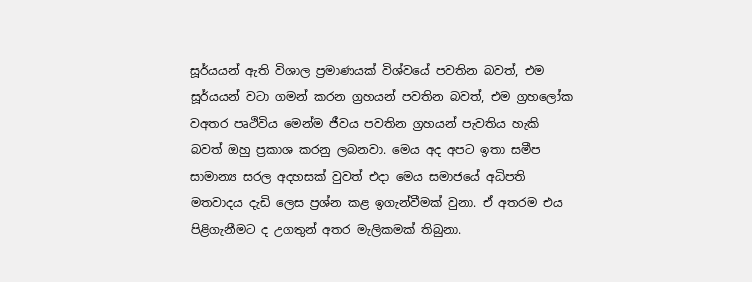සූර්යයන් ඇති විශාල ප්‍රමාණයක් විශ්වයේ පවතින බවත්, එම සූර්යයන් වටා ගමන් කරන ග්‍රහයන් පවතින බවත්, එම ග්‍රහලෝක වඅතර පෘථිවිය මෙන්ම ජීවය පවතින ග්‍රහයන් පැවතිය හැකි බවත් ඔහු ප්‍රකාශ කරනු ලබනවා. මෙය අද අපට ඉතා සමීප සාමාන්‍ය සරල අදහසක් වුවත් එදා මෙය සමාජයේ අධිපති මතවාදය දැඩි ලෙස ප්‍රශ්න කළ ඉගැන්වීමක් වුනා. ඒ අතරම එය පිළිගැනීමට ද උගතුන් අතර මැලිකමක් තිබුනා.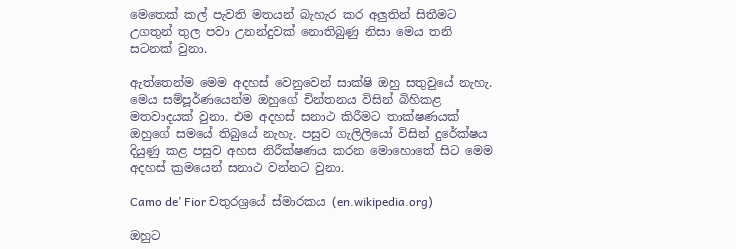මෙතෙක් කල් පැවති මතයන් බැහැර කර අලුතින් සිතීමට උගතුන් තුල පවා උනන්දුවක් නොතිබුණු නිසා මෙය තනි සටනක් වුනා.

ඇත්තෙන්ම මෙම අදහස් වෙනුවෙන් සාක්ෂි ඔහු සතුවුයේ නැහැ. මෙය සම්පූර්ණයෙන්ම ඔහුගේ චින්තනය විසින් බිහිකළ මතවාදයක් වුනා. එම අදහස් සනාථ කිරීමට තාක්ෂණයක් ඔහුගේ සමයේ තිබුයේ නැහැ. පසුව ගැලිලියෝ විසින් දුරේක්ෂය දියුණු කළ පසුව අහස නිරීක්ෂණය කරන මොහොතේ සිට මෙම අදහස් ක්‍රමයෙන් සනාථ වන්නට වුනා.

Camo de’ Fior චතුරශ්‍රයේ ස්මාරකය (en.wikipedia.org)

ඔහුට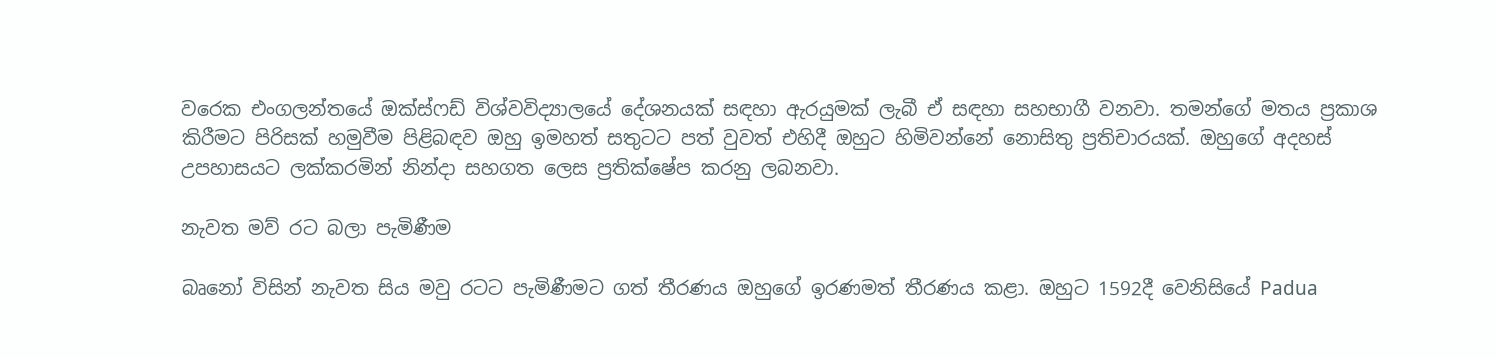වරෙක එංගලන්තයේ ඔක්ස්ෆඩ් විශ්වවිද්‍යාලයේ දේශනයක් සඳහා ඇරයුමක් ලැබී ඒ සඳහා සහභාගී වනවා. තමන්ගේ මතය ප්‍රකාශ කිරීමට පිරිසක් හමුවීම පිළිබඳව ඔහු ඉමහත් සතුටට පත් වුවත් එහිදී ඔහුට හිමිවන්නේ නොසිතු ප්‍රතිචාරයක්. ඔහුගේ අදහස් උපහාසයට ලක්කරමින් නින්දා සහගත ලෙස ප්‍රතික්ෂේප කරනු ලබනවා.

නැවත මව් රට බලා පැමිණීම

බෘනෝ විසින් නැවත සිය මවු රටට පැමිණීමට ගත් තීරණය ඔහුගේ ඉරණමත් තීරණය කළා. ඔහුට 1592දී වෙනිසියේ Padua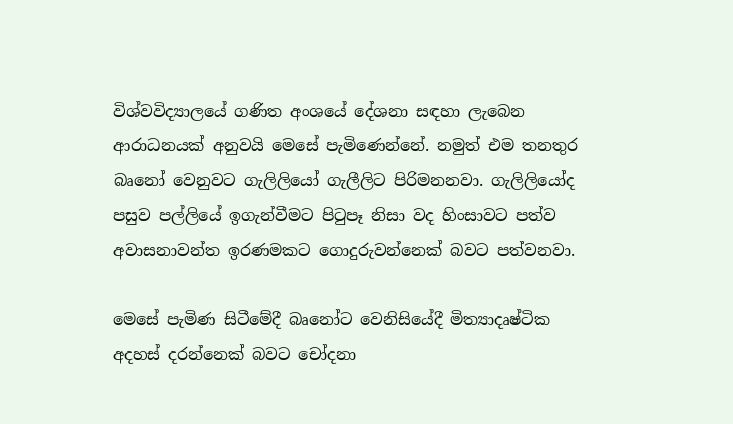විශ්වවිද්‍යාලයේ ගණිත අංශයේ දේශනා සඳහා ලැබෙන ආරාධනයක් අනුවයි මෙසේ පැමිණෙන්නේ. නමුත් එම තනතුර බෘනෝ වෙනුවට ගැලිලියෝ ගැලීලිට පිරිමනනවා. ගැලිලියෝද පසුව පල්ලියේ ඉගැන්වීමට පිටුපෑ නිසා වද හිංසාවට පත්ව අවාසනාවන්ත ඉරණමකට ගොදුරුවන්නෙක් බවට පත්වනවා.

මෙසේ පැමිණ සිටීමේදී බෘනෝට වෙනිසියේදී මිත්‍යාදෘෂ්ටික අදහස් දරන්නෙක් බවට චෝදනා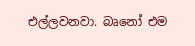එල්ලවනවා. බෘනෝ එම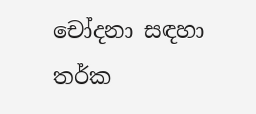චෝදනා සඳහා තර්ක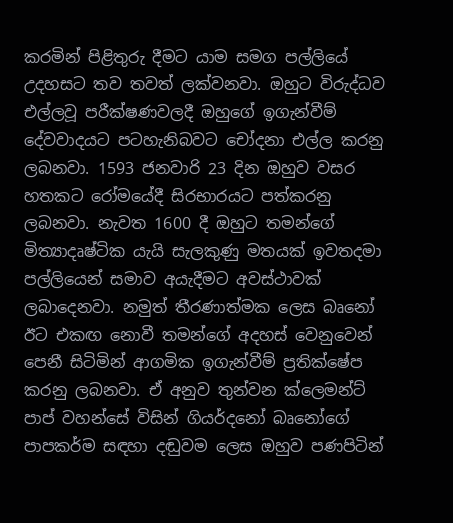කරමින් පිළිතුරු දීමට යාම සමග පල්ලියේ උදහසට තව තවත් ලක්වනවා. ඔහුට විරුද්ධව එල්ලවූ පරීක්ෂණවලදී ඔහුගේ ඉගැන්වීම් දේවවාදයට පටහැනිබවට චෝදනා එල්ල කරනු ලබනවා. 1593 ජනවාරි 23 දින ඔහුව වසර හතකට රෝමයේදී සිරභාරයට පත්කරනු ලබනවා. නැවත 1600 දී ඔහුට තමන්ගේ මිත්‍යාදෘෂ්ටික යැයි සැලකුණු මතයක් ඉවතදමා පල්ලියෙන් සමාව අයැදීමට අවස්ථාවක් ලබාදෙනවා. නමුත් තීරණාත්මක ලෙස බෘනෝ ඊට එකඟ නොවී තමන්ගේ අදහස් වෙනුවෙන් පෙනී සිටිමින් ආගමික ඉගැන්වීම් ප්‍රතික්ෂේප කරනු ලබනවා. ඒ අනුව තුන්වන ක්ලෙමන්ට් පාප් වහන්සේ විසින් ගියර්දනෝ බෘනෝගේ පාපකර්ම සඳහා දඬුවම ලෙස ඔහුව පණපිටින්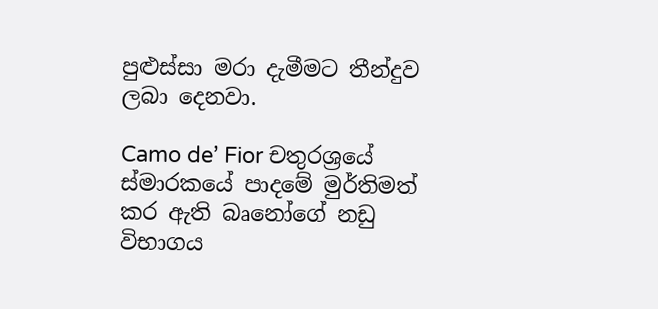පුළුස්සා මරා දැමීමට තීන්දුව ලබා දෙනවා.

Camo de’ Fior චතුරශ්‍රයේ ස්මාරකයේ පාදමේ මුර්තිමත් කර ඇති බෘනෝගේ නඩු විභාගය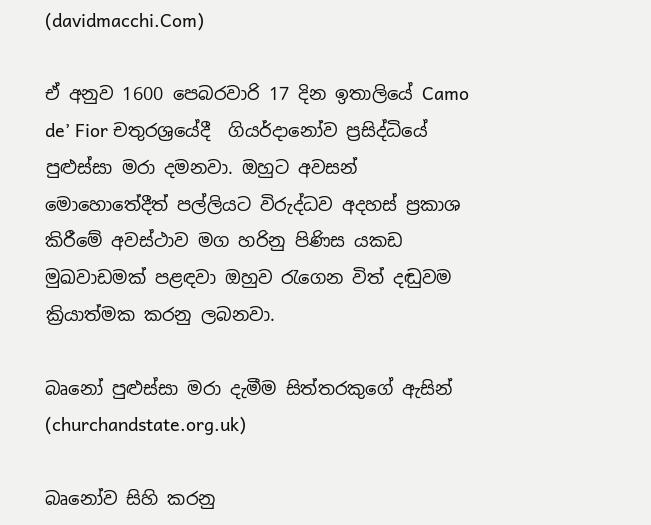(davidmacchi.Com)

ඒ අනුව 1600 පෙබරවාරි 17 දින ඉතාලියේ Camo de’ Fior චතුරශ්‍රයේදී  ගියර්දානෝව ප්‍රසිද්ධියේ පුළුස්සා මරා දමනවා. ඔහුට අවසන් මොහොතේදීත් පල්ලියට විරුද්ධව අදහස් ප්‍රකාශ කිරීමේ අවස්ථාව මග හරිනු පිණිස යකඩ මුඛවාඩමක් පළඳවා ඔහුව රැගෙන විත් දඬුවම ක්‍රියාත්මක කරනු ලබනවා.

බෘනෝ පුළුස්සා මරා දැමීම සිත්තරකුගේ ඇසින් (churchandstate.org.uk)

බෘනෝව සිහි කරනු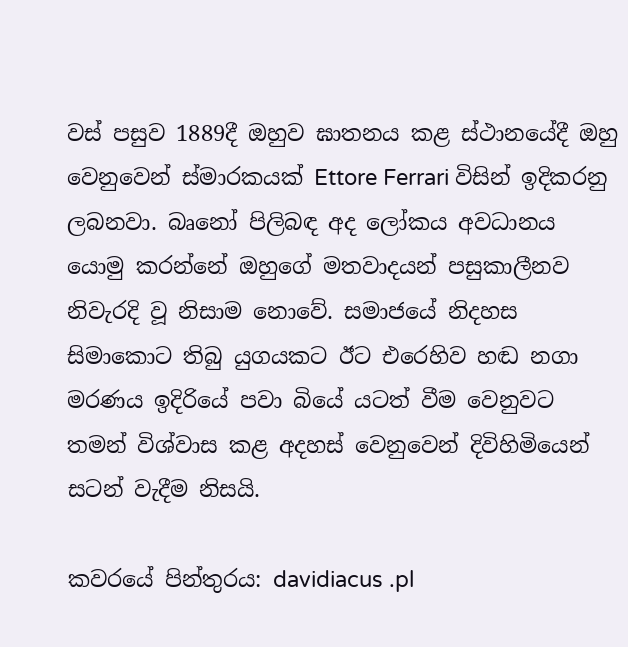වස් පසුව 1889දී ඔහුව ඝාතනය කළ ස්ථානයේදී ඔහු වෙනුවෙන් ස්මාරකයක් Ettore Ferrari විසින් ඉදිකරනු ලබනවා. බෘනෝ පිලිබඳ අද ලෝකය අවධානය යොමු කරන්නේ ඔහුගේ මතවාදයන් පසුකාලීනව නිවැරදි වූ නිසාම නොවේ. සමාජයේ නිදහස සිමාකොට තිබු යුගයකට ඊට එරෙහිව හඬ නගා මරණය ඉදිරියේ පවා බියේ යටත් වීම වෙනුවට තමන් විශ්වාස කළ අදහස් වෙනුවෙන් දිවිහිමියෙන් සටන් වැදීම නිසයි.

කවරයේ පින්තුරය: davidiacus .pl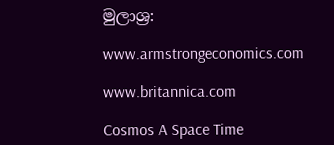මුලාශ්‍ර:

www.armstrongeconomics.com

www.britannica.com

Cosmos A Space Time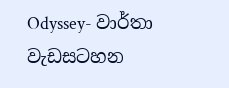Odyssey- වාර්තා වැඩසටහන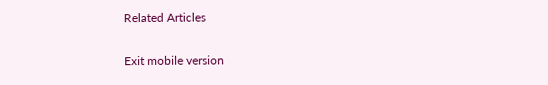Related Articles

Exit mobile version